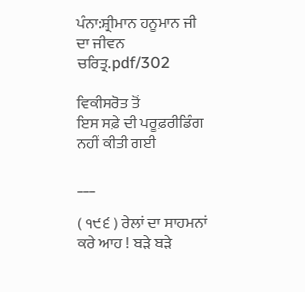ਪੰਨਾ:ਸ਼੍ਰੀਮਾਨ ਹਨੂਮਾਨ ਜੀ ਦਾ ਜੀਵਨ ਚਰਿਤ੍ਰ.pdf/302

ਵਿਕੀਸਰੋਤ ਤੋਂ
ਇਸ ਸਫ਼ੇ ਦੀ ਪਰੂਫ਼ਰੀਡਿੰਗ ਨਹੀਂ ਕੀਤੀ ਗਈ

___

( ੧੯੬ ) ਰੇਲਾਂ ਦਾ ਸਾਹਮਨਾਂ ਕਰੇ ਆਹ ! ਬੜੇ ਬੜੇ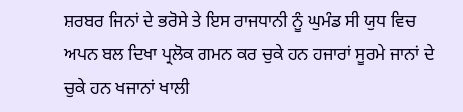ਸ਼ਰਬਰ ਜਿਨਾਂ ਦੇ ਭਰੋਸੇ ਤੇ ਇਸ ਰਾਜਧਾਨੀ ਨੂੰ ਘੁਮੰਡ ਸੀ ਯੁਧ ਵਿਚ ਅਪਨ ਬਲ ਦਿਖਾ ਪ੍ਰਲੋਕ ਗਮਨ ਕਰ ਚੁਕੇ ਹਨ ਹਜਾਰਾਂ ਸੂਰਮੇ ਜਾਨਾਂ ਦੇ ਚੁਕੇ ਹਨ ਖਜਾਨਾਂ ਖਾਲੀ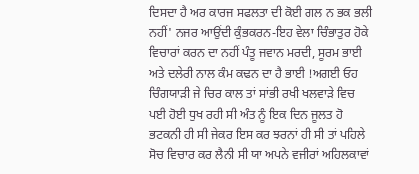ਦਿਸਦਾ ਹੈ ਅਰ ਕਾਰਜ ਸਫਲਤਾ ਦੀ ਕੋਈ ਗਲ ਨ ਭਕ ਭਲੀ ਨਹੀਂ' ਨਜਰ ਆਉਂਦੀ ਕੁੰਭਕਰਨ-ਇਹ ਵੇਲਾ ਚਿੰਭਾਤੁਰ ਹੋਕੇ ਵਿਚਾਰਾਂ ਕਰਨ ਦਾ ਨਹੀਂ ਪੰਤੂ ਜਵਾਨ ਮਰਦੀ, ਸੂਰਮ ਭਾਈ ਅਤੇ ਦਲੇਰੀ ਨਾਲ ਕੰਮ ਕਢਨ ਦਾ ਹੈ ਭਾਈ !ਅਗਈ ਓਹ ਚਿੰਗਯਾੜੀ ਜੇ ਚਿਰ ਕਾਲ ਤਾਂ ਸਾਂਭੀ ਰਖੀ ਖਲਵਾੜੇ ਵਿਚ ਪਈ ਹੋਈ ਧੁਖ ਰਹੀ ਸੀ ਅੰਤ ਨੂੰ ਇਕ ਦਿਨ ਜੂਲਤ ਹੋ ਭਟਕਨੀ ਹੀ ਸੀ ਜੇਕਰ ਇਸ ਕਰ ਝਰਨਾਂ ਹੀ ਸੀ ਤਾਂ ਪਹਿਲੇ ਸੋਚ ਵਿਚਾਰ ਕਰ ਲੈਨੀ ਸੀ ਯਾ ਅਪਨੇ ਵਜੀਰਾਂ ਅਹਿਲਕਾਵਾਂ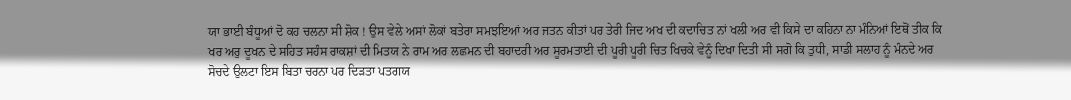ਯਾ ਭਾਈ ਬੰਧੂਆਂ ਦੋ ਕਹ ਚਲਨਾ ਸੀ ਸ਼ੋਕ ! ਉਸ ਵੇਲੇ ਅਸਾਂ ਲੋਕਾਂ ਬਤੇਰਾ ਸਮਝਇਆਂ ਅਰ ਜਤਨ ਕੀਤਾਂ ਪਰ ਤੇਰੀ ਜਿਦ ਅਖ ਦੀ ਕਦਾਚਿਤ ਨਾਂ ਖਲੀ ਅਰ ਵੀ ਕਿਸੇ ਦਾ ਕਹਿਨਾ ਨਾ ਮੰਨਿਆਂ ਇਥੋਂ ਤੀਕ ਕਿ ਖਰ ਅਰੁ ਦੂਖਨ ਦੇ ਸਹਿਤ ਸਹੰਸ ਰਾਕਸ਼ਾਂ ਦੀ ਮਿਤਯ ਨੇ ਰਾਮ ਅਰ ਲਛਮਨ ਦੀ ਬਹਾਦਰੀ ਅਰ ਸੂਰਮਤਾਈ ਦੀ ਪੂਰੀ ਪੂਰੀ ਚਿਤ ਖਿਚਕੇ ਵੇਨੂੰ ਦਿਖਾ ਦਿਤੀ ਸੀ ਸਗੋ ਕਿ ਤੁਧੀ, ਸਾਡੀ ਸਲਾਹ ਨੂੰ ਮੰਨਦੇ ਅਰ ਸੋਚਦੇ ਉਲਟਾ ਇਸ ਬਿਤਾ ਚਰਨਾ ਪਰ ਦਿੜਤਾ ਪਤਗਯ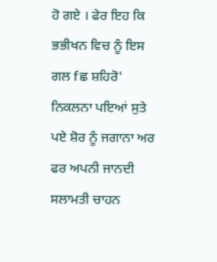ਹੋ ਗਏ । ਫੇਰ ਇਹ ਕਿ ਭਭੀਖਨ ਵਿਚ ਨੂੰ ਇਸ ਗਲ fਛ ਸ਼ਹਿਰੋ' ਨਿਕਲਨਾ ਪਇਆਂ ਸੁਤੇ ਪਏ ਸ਼ੋਰ ਨੂੰ ਜਗਾਨਾ ਅਰ ਫਰ ਅਪਨੀ ਜਾਨਦੀ ਸਲਾਮਤੀ ਚਾਹਨ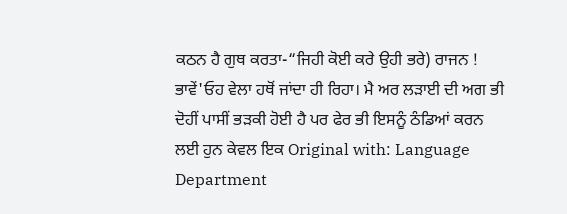ਕਠਨ ਹੈ ਗੁਥ ਕਰਤਾ-“ਜਿਹੀ ਕੋਈ ਕਰੇ ਉਹੀ ਭਰੇ) ਰਾਜਨ ! ਭਾਵੇਂ'ਓਹ ਵੇਲਾ ਹਥੋਂ ਜਾਂਦਾ ਹੀ ਰਿਹਾ। ਮੈ ਅਰ ਲੜਾਈ ਦੀ ਅਗ ਭੀ ਦੋਹੀਂ ਪਾਸੀਂ ਭੜਕੀ ਹੋਈ ਹੈ ਪਰ ਫੇਰ ਭੀ ਇਸਨੂੰ ਠੰਡਿਆਂ ਕਰਨ ਲਈ ਹੁਨ ਕੇਵਲ ਇਕ Original with: Language Department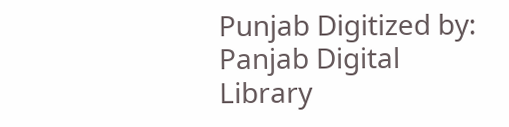Punjab Digitized by: Panjab Digital Library